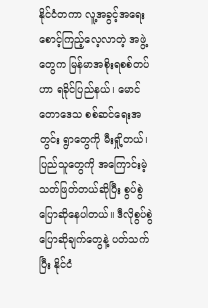နိုင်ငံတကာ လူ့အခွင့်အရေး စောင့်ကြည့်လေ့လာတဲ့ အဖွဲ့တွေက မြန်မာအစိုးရစစ်တပ်ဟာ ရခိုင်ပြည်နယ်၊ မောင်တောဒေသ စစ်ဆင်ရေးအတွင်း ရွာတွေကို မီးရှို့တယ်၊ ပြည်သူတွေကို အကြောင်းမဲ့ သတ်ဖြတ်တယ်ဆိုပြီး စွပ်စွဲပြောဆိုနေပါတယ်။ ဒီလိုစွပ်စွဲပြောဆိုချက်တွေနဲ့ ပတ်သက်ပြီး နိုင်ငံ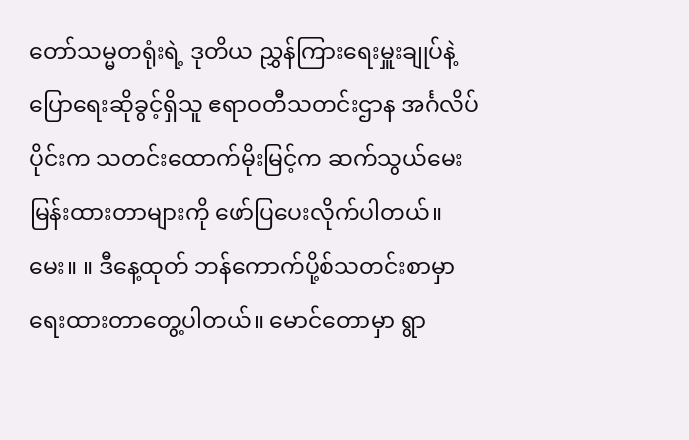တော်သမ္မတရုံးရဲ့ ဒုတိယ ညွှန်ကြားရေးမှူးချုပ်နဲ့ ပြောရေးဆိုခွင့်ရှိသူ ဧရာဝတီသတင်းဌာန အင်္ဂလိပ်ပိုင်းက သတင်းထောက်မိုးမြင့်က ဆက်သွယ်မေးမြန်းထားတာများကို ဖော်ပြပေးလိုက်ပါတယ်။
မေး။ ။ ဒီနေ့ထုတ် ဘန်ကောက်ပို့စ်သတင်းစာမှာ ရေးထားတာတွေ့ပါတယ်။ မောင်တောမှာ ရွာ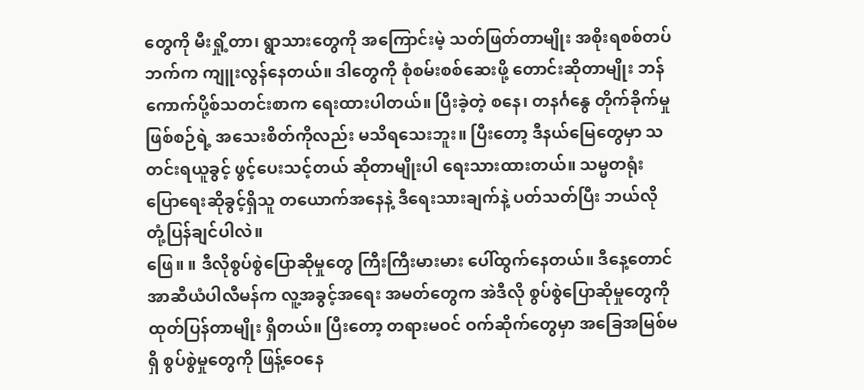တွေကို မီးရှို့တာ၊ ရွာသားတွေကို အကြောင်းမဲ့ သတ်ဖြတ်တာမျိုး အစိုးရစစ်တပ်ဘက်က ကျူးလွန်နေတယ်။ ဒါတွေကို စုံစမ်းစစ်ဆေးဖို့ တောင်းဆိုတာမျိုး ဘန်ကောက်ပို့စ်သတင်းစာက ရေးထားပါတယ်။ ပြီးခဲ့တဲ့ စနေ၊ တနင်္ဂနွေ တိုက်ခိုက်မှုဖြစ်စဉ်ရဲ့ အသေးစိတ်ကိုလည်း မသိရသေးဘူး။ ပြီးတော့ ဒီနယ်မြေတွေမှာ သတင်းရယူခွင့် ဖွင့်ပေးသင့်တယ် ဆိုတာမျိုးပါ ရေးသားထားတယ်။ သမ္မတရုံး ပြောရေးဆိုခွင့်ရှိသူ တယောက်အနေနဲ့ ဒီရေးသားချက်နဲ့ ပတ်သတ်ပြီး ဘယ်လို တုံ့ပြန်ချင်ပါလဲ။
ဖြေ။ ။ ဒီလိုစွပ်စွဲပြောဆိုမှုတွေ ကြီးကြီးမားမား ပေါ်ထွက်နေတယ်။ ဒီနေ့တောင် အာဆီယံပါလီမန်က လူ့အခွင့်အရေး အမတ်တွေက အဲဒီလို စွပ်စွဲပြောဆိုမှုတွေကို ထုတ်ပြန်တာမျိုး ရှိတယ်။ ပြီးတော့ တရားမဝင် ဝက်ဆိုက်တွေမှာ အခြေအမြစ်မရှိ စွပ်စွဲမှုတွေကို ဖြန့်ဝေနေ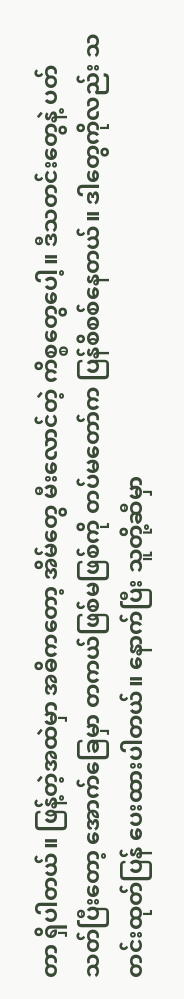တာ ရှိပါတယ်။ ဖြန့်တဲ့အထဲမှာ အဓိကတော့ အိမ်တွေ မီးလောင်တဲ့ ကိစ္စတွေပေါ့။ ဒီသတင်းတွေနဲ့ ပတ်သတ်ပြီးတော့ အောက်ခြေမှာ တကယ်ဖြစ်မဖြစ်ကို တပ်မတော်က ပြန်စိစစ်နေတယ်။ ဒါတွေကိုလည်း သတင်းထုတ်ပြန် ပေးထားပါတယ်။ နောက်ပြီး သူတို့ဆီမှာ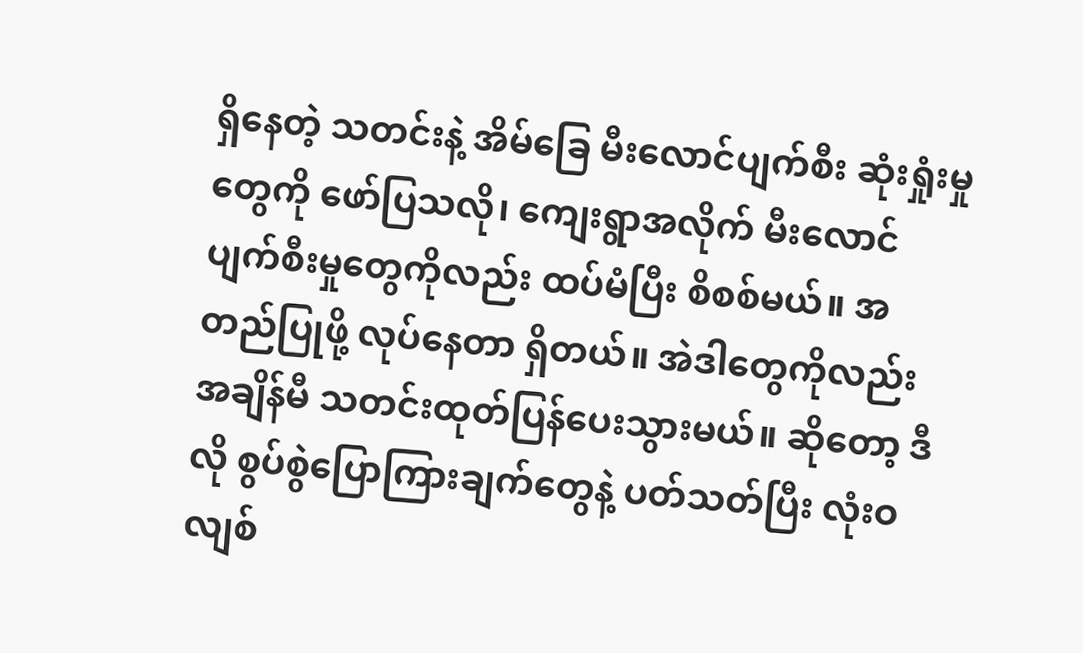ရှိနေတဲ့ သတင်းနဲ့ အိမ်ခြေ မီးလောင်ပျက်စီး ဆုံးရှုံးမှုတွေကို ဖော်ပြသလို၊ ကျေးရွာအလိုက် မီးလောင်ပျက်စီးမှုတွေကိုလည်း ထပ်မံပြီး စိစစ်မယ်။ အတည်ပြုဖို့ လုပ်နေတာ ရှိတယ်။ အဲဒါတွေကိုလည်း အချိန်မီ သတင်းထုတ်ပြန်ပေးသွားမယ်။ ဆိုတော့ ဒီလို စွပ်စွဲပြောကြားချက်တွေနဲ့ ပတ်သတ်ပြီး လုံးဝလျစ်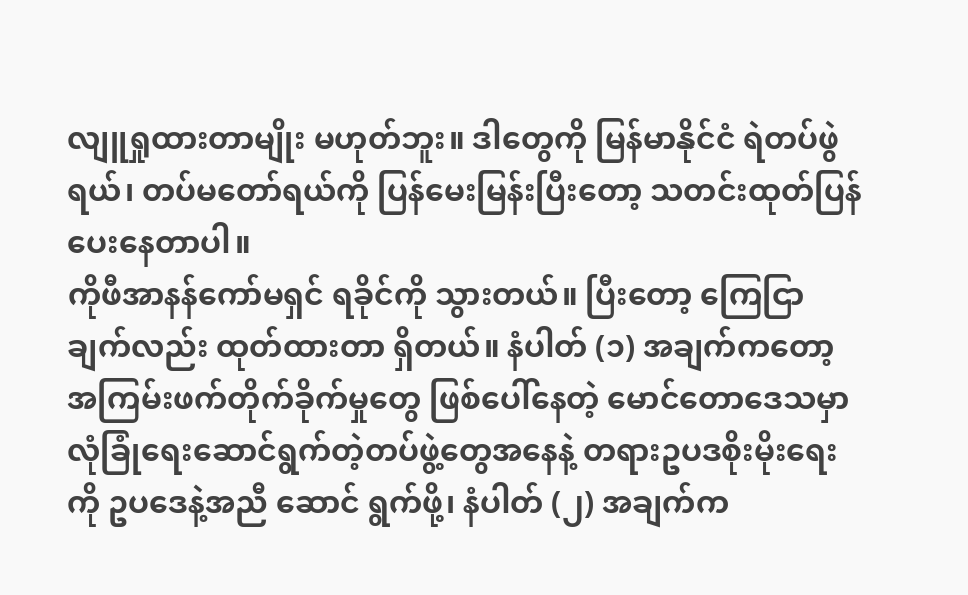လျူရှုထားတာမျိုး မဟုတ်ဘူး။ ဒါတွေကို မြန်မာနိုင်ငံ ရဲတပ်ဖွဲရယ်၊ တပ်မတော်ရယ်ကို ပြန်မေးမြန်းပြီးတော့ သတင်းထုတ်ပြန် ပေးနေတာပါ။
ကိုဖီအာနန်ကော်မရှင် ရခိုင်ကို သွားတယ်။ ပြီးတော့ ကြေငြာချက်လည်း ထုတ်ထားတာ ရှိတယ်။ နံပါတ် (၁) အချက်ကတော့ အကြမ်းဖက်တိုက်ခိုက်မှုတွေ ဖြစ်ပေါ်နေတဲ့ မောင်တောဒေသမှာ လုံခြုံရေးဆောင်ရွက်တဲ့တပ်ဖွဲ့တွေအနေနဲ့ တရားဥပဒစိုးမိုးရေးကို ဥပဒေနဲ့အညီ ဆောင် ရွက်ဖို့၊ နံပါတ် (၂) အချက်က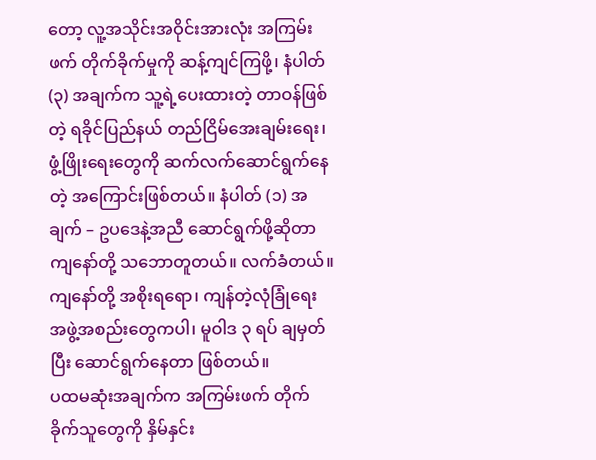တော့ လူ့အသိုင်းအဝိုင်းအားလုံး အကြမ်းဖက် တိုက်ခိုက်မှုကို ဆန့်ကျင်ကြဖို့၊ နံပါတ် (၃) အချက်က သူ့ရဲ့ပေးထားတဲ့ တာဝန်ဖြစ်တဲ့ ရခိုင်ပြည်နယ် တည်ငြိမ်အေးချမ်းရေး၊ ဖွံ့ဖြိုးရေးတွေကို ဆက်လက်ဆောင်ရွက်နေတဲ့ အကြောင်းဖြစ်တယ်။ နံပါတ် (၁) အချက် – ဥပဒေနဲ့အညီ ဆောင်ရွက်ဖို့ဆိုတာ ကျနော်တို့ သဘောတူတယ်။ လက်ခံတယ်။ ကျနော်တို့ အစိုးရရော၊ ကျန်တဲ့လုံခြုံရေး အဖွဲ့အစည်းတွေကပါ၊ မူဝါဒ ၃ ရပ် ချမှတ်ပြီး ဆောင်ရွက်နေတာ ဖြစ်တယ်။
ပထမဆုံးအချက်က အကြမ်းဖက် တိုက်ခိုက်သူတွေကို နှိမ်နှင်း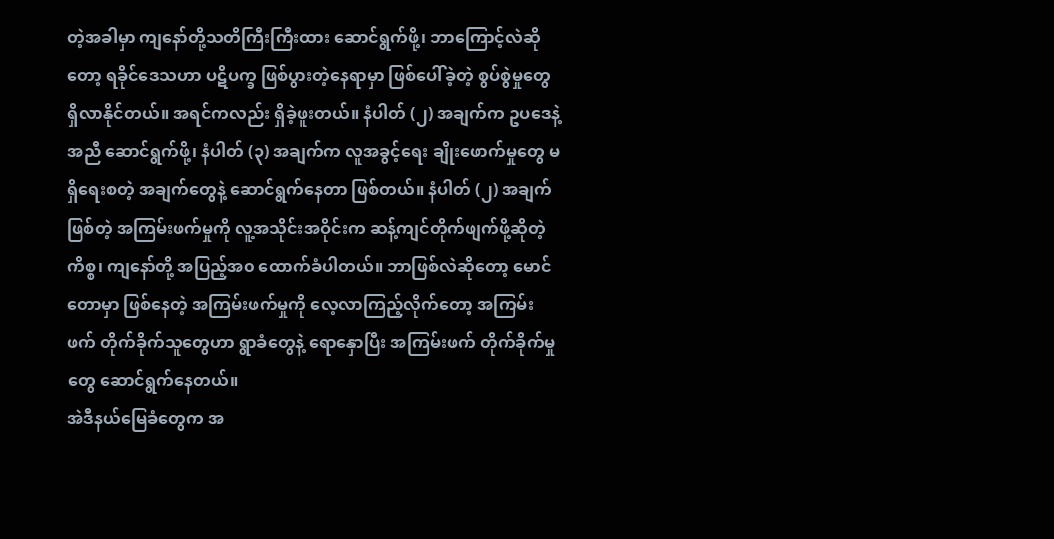တဲ့အခါမှာ ကျနော်တို့သတိကြီးကြီးထား ဆောင်ရွက်ဖို့၊ ဘာကြောင့်လဲဆိုတော့ ရခိုင်ဒေသဟာ ပဋိပက္ခ ဖြစ်ပွားတဲ့နေရာမှာ ဖြစ်ပေါ်ခဲ့တဲ့ စွပ်စွဲမှုတွေ ရှိလာနိုင်တယ်။ အရင်ကလည်း ရှိခဲ့ဖူးတယ်။ နံပါတ် (၂) အချက်က ဥပဒေနဲ့အညီ ဆောင်ရွက်ဖို့၊ နံပါတ် (၃) အချက်က လူအခွင့်ရေး ချိုးဖောက်မှုတွေ မရှိရေးစတဲ့ အချက်တွေနဲ့ ဆောင်ရွက်နေတာ ဖြစ်တယ်။ နံပါတ် (၂) အချက်ဖြစ်တဲ့ အကြမ်းဖက်မှုကို လူ့အသိုင်းအဝိုင်းက ဆန့်ကျင်တိုက်ဖျက်ဖို့ဆိုတဲ့ကိစ္စ၊ ကျနော်တို့ အပြည့်အ၀ ထောက်ခံပါတယ်။ ဘာဖြစ်လဲဆိုတော့ မောင်တောမှာ ဖြစ်နေတဲ့ အကြမ်းဖက်မှုကို လေ့လာကြည့်လိုက်တော့ အကြမ်းဖက် တိုက်ခိုက်သူတွေဟာ ရွာခံတွေနဲ့ ရောနှောပြီး အကြမ်းဖက် တိုက်ခိုက်မှုတွေ ဆောင်ရွက်နေတယ်။
အဲဒီနယ်မြေခံတွေက အ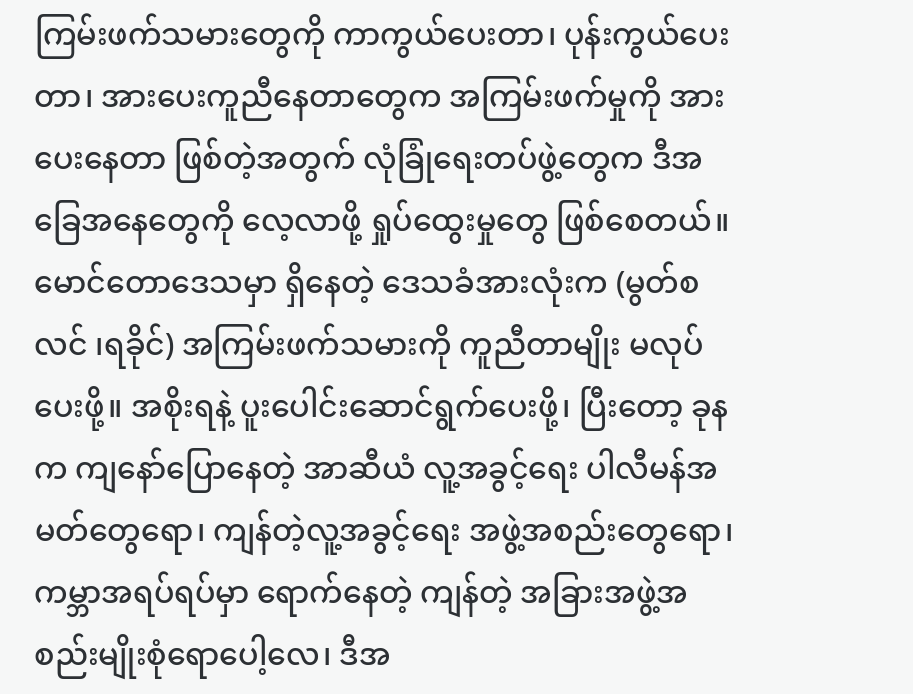ကြမ်းဖက်သမားတွေကို ကာကွယ်ပေးတာ၊ ပုန်းကွယ်ပေးတာ၊ အားပေးကူညီနေတာတွေက အကြမ်းဖက်မှုကို အားပေးနေတာ ဖြစ်တဲ့အတွက် လုံခြုံရေးတပ်ဖွဲ့တွေက ဒီအခြေအနေတွေကို လေ့လာဖို့ ရှုပ်ထွေးမှုတွေ ဖြစ်စေတယ်။ မောင်တောဒေသမှာ ရှိနေတဲ့ ဒေသခံအားလုံးက (မွတ်စလင် ၊ရခိုင်) အကြမ်းဖက်သမားကို ကူညီတာမျိုး မလုပ်ပေးဖို့။ အစိုးရနဲ့ ပူးပေါင်းဆောင်ရွက်ပေးဖို့၊ ပြီးတော့ ခုနက ကျနော်ပြောနေတဲ့ အာဆီယံ လူ့အခွင့်ရေး ပါလီမန်အမတ်တွေရော၊ ကျန်တဲ့လူ့အခွင့်ရေး အဖွဲ့အစည်းတွေရော၊ ကမ္ဘာအရပ်ရပ်မှာ ရောက်နေတဲ့ ကျန်တဲ့ အခြားအဖွဲ့အစည်းမျိုးစုံရောပေါ့လေ၊ ဒီအ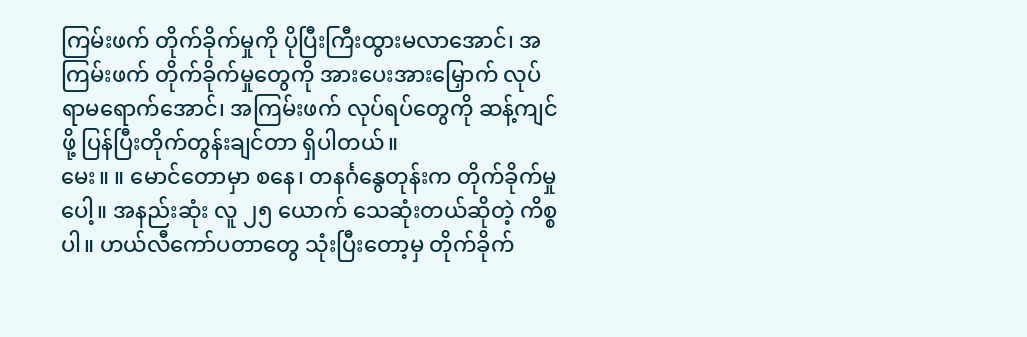ကြမ်းဖက် တိုက်ခိုက်မှုကို ပိုပြီးကြီးထွားမလာအောင်၊ အကြမ်းဖက် တိုက်ခိုက်မှုတွေကို အားပေးအားမြှောက် လုပ်ရာမရောက်အောင်၊ အကြမ်းဖက် လုပ်ရပ်တွေကို ဆန့်ကျင်ဖို့ ပြန်ပြီးတိုက်တွန်းချင်တာ ရှိပါတယ်။
မေး။ ။ မောင်တောမှာ စနေ၊ တနင်္ဂနွေတုန်းက တိုက်ခိုက်မှုပေါ့။ အနည်းဆုံး လူ ၂၅ ယောက် သေဆုံးတယ်ဆိုတဲ့ ကိစ္စပါ။ ဟယ်လီကော်ပတာတွေ သုံးပြီးတော့မှ တိုက်ခိုက်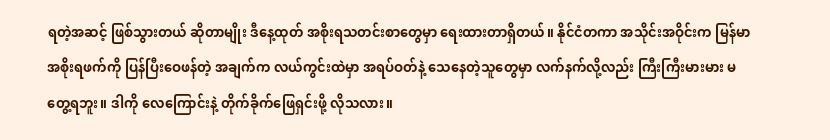ရတဲ့အဆင့် ဖြစ်သွားတယ် ဆိုတာမျိုး ဒီနေ့ထုတ် အစိုးရသတင်းစာတွေမှာ ရေးထားတာရှိတယ်။ နိုင်ငံတကာ အသိုင်းအဝိုင်းက မြန်မာအစိုးရဖက်ကို ပြန်ပြီးဝေဖန်တဲ့ အချက်က လယ်ကွင်းထဲမှာ အရပ်ဝတ်နဲ့ သေနေတဲ့သူတွေမှာ လက်နက်လို့လည်း ကြီးကြီးမားမား မတွေ့ရဘူး။ ဒါကို လေကြောင်းနဲ့ တိုက်ခိုက်ဖြေရှင်းဖို့ လိုသလား။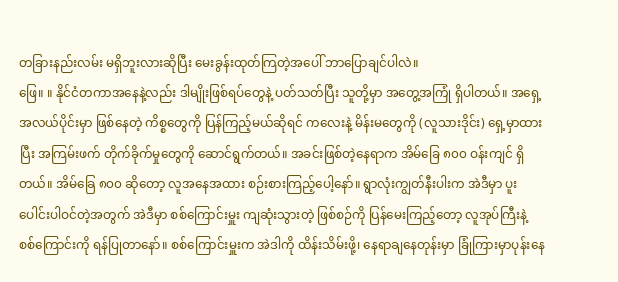တခြားနည်းလမ်း မရှိဘူးလားဆိုပြီး မေးခွန်းထုတ်ကြတဲ့အပေါ် ဘာပြောချင်ပါလဲ။
ဖြေ။ ။ နိုင်ငံတကာအနေနဲ့လည်း ဒါမျိုးဖြစ်ရပ်တွေနဲ့ ပတ်သတ်ပြီး သူတို့မှာ အတွေ့အကြုံ ရှိပါတယ်။ အရှေ့အလယ်ပိုင်းမှာ ဖြစ်နေတဲ့ ကိစ္စတွေကို ပြန်ကြည့်မယ်ဆိုရင် ကလေးနဲ့ မိန်းမတွေကို (လူသားဒိုင်း) ရှေ့မှာထားပြီး အကြမ်းဖက် တိုက်ခိုက်မှုတွေကို ဆောင်ရွက်တယ်။ အခင်းဖြစ်တဲ့နေရာက အိမ်ခြေ ၈၀၀ ဝန်းကျင် ရှိတယ်။ အိမ်ခြေ ၈၀၀ ဆိုတော့ လူအနေအထား စဉ်းစားကြည့်ပေါ့နော်။ ရွာလုံးကျွတ်နီးပါးက အဲဒီမှာ ပူးပေါင်းပါဝင်တဲ့အတွက် အဲဒီမှာ စစ်ကြောင်းမှူး ကျဆုံးသွားတဲ့ ဖြစ်စဉ်ကို ပြန်မေးကြည့်တော့ လူအုပ်ကြီးနဲ့ စစ်ကြောင်းကို ရန်ပြုတာနော်။ စစ်ကြောင်းမှူးက အဲဒါကို ထိန်းသိမ်းဖို့၊ နေရာချနေတုန်းမှာ ခြုံကြားမှာပုန်းနေ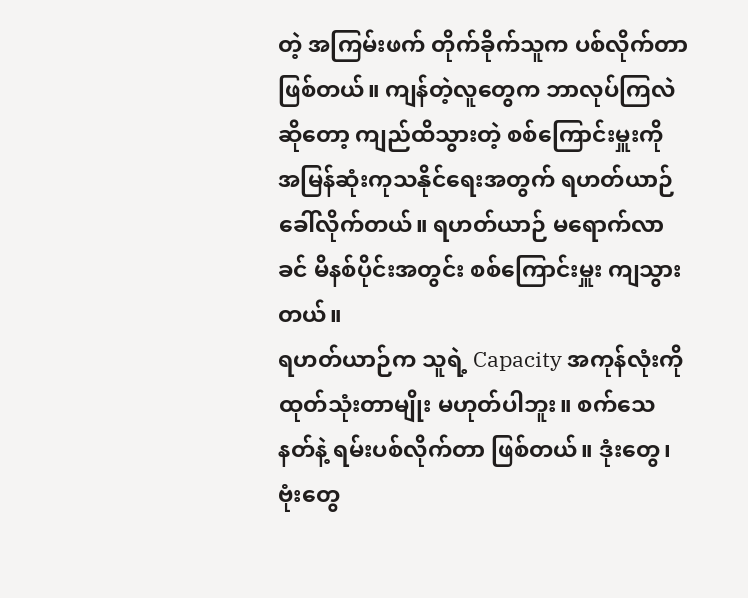တဲ့ အကြမ်းဖက် တိုက်ခိုက်သူက ပစ်လိုက်တာ ဖြစ်တယ်။ ကျန်တဲ့လူတွေက ဘာလုပ်ကြလဲဆိုတော့ ကျည်ထိသွားတဲ့ စစ်ကြောင်းမှူးကို အမြန်ဆုံးကုသနိုင်ရေးအတွက် ရဟတ်ယာဉ် ခေါ်လိုက်တယ်။ ရဟတ်ယာဉ် မရောက်လာခင် မိနစ်ပိုင်းအတွင်း စစ်ကြောင်းမှူး ကျသွားတယ်။
ရဟတ်ယာဉ်က သူရဲ့ Capacity အကုန်လုံးကို ထုတ်သုံးတာမျိုး မဟုတ်ပါဘူး။ စက်သေနတ်နဲ့ ရမ်းပစ်လိုက်တာ ဖြစ်တယ်။ ဒုံးတွေ၊ ဗုံးတွေ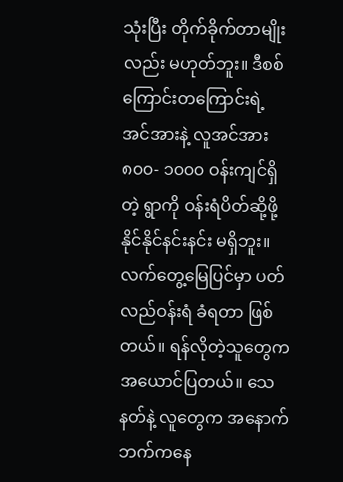သုံးပြီး တိုက်ခိုက်တာမျိုးလည်း မဟုတ်ဘူး။ ဒီစစ်ကြောင်းတကြောင်းရဲ့ အင်အားနဲ့ လူအင်အား ၈၀၀- ၁၀၀၀ ဝန်းကျင်ရှိတဲ့ ရွာကို ဝန်းရံပိတ်ဆို့ဖို့ နိုင်နိုင်နင်းနင်း မရှိဘူး။ လက်တွေ့မြေပြင်မှာ ပတ်လည်ဝန်းရံ ခံရတာ ဖြစ်တယ်။ ရန်လိုတဲ့သူတွေက အယောင်ပြတယ်။ သေနတ်နဲ့ လူတွေက အနောက်ဘက်ကနေ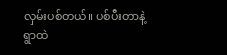လှမ်းပစ်တယ်။ ပစ်ပီးတာနဲ့ ရွာထဲ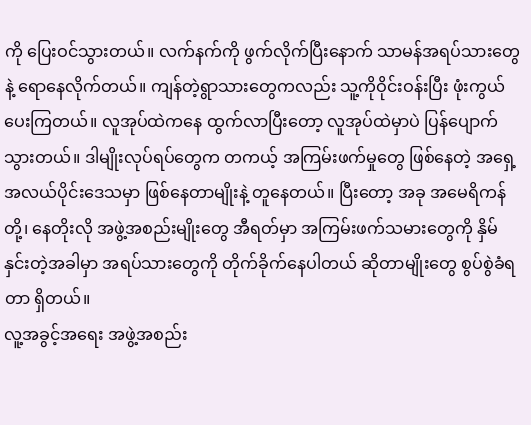ကို ပြေးဝင်သွားတယ်။ လက်နက်ကို ဖွက်လိုက်ပြီးနောက် သာမန်အရပ်သားတွေနဲ့ ရောနေလိုက်တယ်။ ကျန်တဲ့ရွာသားတွေကလည်း သူ့ကိုဝိုင်းဝန်းပြီး ဖုံးကွယ်ပေးကြတယ်။ လူအုပ်ထဲကနေ ထွက်လာပြီးတော့ လူအုပ်ထဲမှာပဲ ပြန်ပျောက်သွားတယ်။ ဒါမျိုးလုပ်ရပ်တွေက တကယ့် အကြမ်းဖက်မှုတွေ ဖြစ်နေတဲ့ အရှေ့အလယ်ပိုင်းဒေသမှာ ဖြစ်နေတာမျိုးနဲ့ တူနေတယ်။ ပြီးတော့ အခု အမေရိကန်တို့၊ နေတိုးလို အဖွဲ့အစည်းမျိုးတွေ အီရတ်မှာ အကြမ်းဖက်သမားတွေကို နှိမ်နှင်းတဲ့အခါမှာ အရပ်သားတွေကို တိုက်ခိုက်နေပါတယ် ဆိုတာမျိုးတွေ စွပ်စွဲခံရတာ ရှိတယ်။
လူ့အခွင့်အရေး အဖွဲ့အစည်း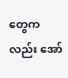တွေကလည်း အော်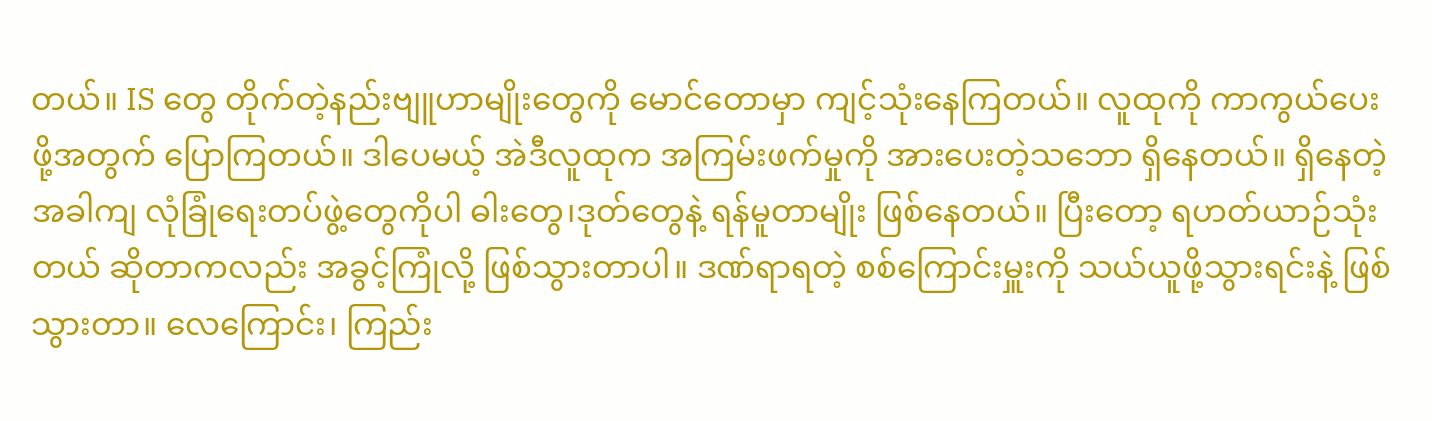တယ်။ IS တွေ တိုက်တဲ့နည်းဗျူဟာမျိုးတွေကို မောင်တောမှာ ကျင့်သုံးနေကြတယ်။ လူထုကို ကာကွယ်ပေးဖို့အတွက် ပြောကြတယ်။ ဒါပေမယ့် အဲဒီလူထုက အကြမ်းဖက်မှုကို အားပေးတဲ့သဘော ရှိနေတယ်။ ရှိနေတဲ့အခါကျ လုံခြုံရေးတပ်ဖွဲ့တွေကိုပါ ဓါးတွေ၊ဒုတ်တွေနဲ့ ရန်မူတာမျိုး ဖြစ်နေတယ်။ ပြီးတော့ ရဟတ်ယာဉ်သုံးတယ် ဆိုတာကလည်း အခွင့်ကြုံလို့ ဖြစ်သွားတာပါ။ ဒဏ်ရာရတဲ့ စစ်ကြောင်းမှူးကို သယ်ယူဖို့သွားရင်းနဲ့ ဖြစ်သွားတာ။ လေကြောင်း၊ ကြည်း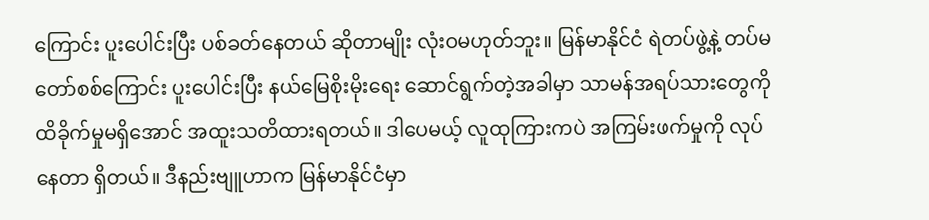ကြောင်း ပူးပေါင်းပြီး ပစ်ခတ်နေတယ် ဆိုတာမျိုး လုံးဝမဟုတ်ဘူး။ မြန်မာနိုင်ငံ ရဲတပ်ဖွဲ့နဲ့ တပ်မတော်စစ်ကြောင်း ပူးပေါင်းပြီး နယ်မြေစိုးမိုးရေး ဆောင်ရွက်တဲ့အခါမှာ သာမန်အရပ်သားတွေကို ထိခိုက်မှုမရှိအောင် အထူးသတိထားရတယ်။ ဒါပေမယ့် လူထုကြားကပဲ အကြမ်းဖက်မှုကို လုပ်နေတာ ရှိတယ်။ ဒီနည်းဗျူဟာက မြန်မာနိုင်ငံမှာ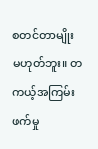စတင်တာမျိုး မဟုတ်ဘူး။ တကယ့်အကြမ်းဖက်မှု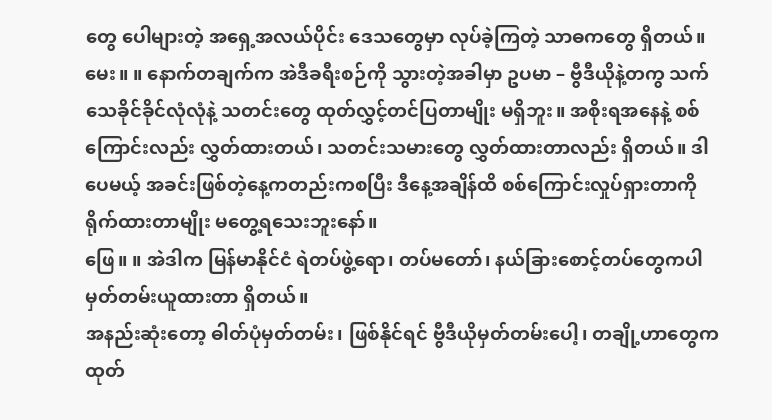တွေ ပေါများတဲ့ အရှေ့အလယ်ပိုင်း ဒေသတွေမှာ လုပ်ခဲ့ကြတဲ့ သာဓကတွေ ရှိတယ်။
မေး။ ။ နောက်တချက်က အဲဒီခရီးစဉ်ကို သွားတဲ့အခါမှာ ဥပမာ – ဗွီဒီယိုနဲ့တကွ သက်သေခိုင်ခိုင်လုံလုံနဲ့ သတင်းတွေ ထုတ်လွှင့်တင်ပြတာမျိုး မရှိဘူး။ အစိုးရအနေနဲ့ စစ်ကြောင်းလည်း လွှတ်ထားတယ်၊ သတင်းသမားတွေ လွှတ်ထားတာလည်း ရှိတယ်။ ဒါပေမယ့် အခင်းဖြစ်တဲ့နေ့ကတည်းကစပြီး ဒီနေ့အချိန်ထိ စစ်ကြောင်းလှုပ်ရှားတာကို ရိုက်ထားတာမျိုး မတွေ့ရသေးဘူးနော်။
ဖြေ။ ။ အဲဒါက မြန်မာနိုင်ငံ ရဲတပ်ဖွဲ့ရော၊ တပ်မတော်၊ နယ်ခြားစောင့်တပ်တွေကပါ မှတ်တမ်းယူထားတာ ရှိတယ်။
အနည်းဆုံးတော့ ဓါတ်ပုံမှတ်တမ်း၊ ဖြစ်နိုင်ရင် ဗွီဒီယိုမှတ်တမ်းပေါ့၊ တချို့ဟာတွေက ထုတ်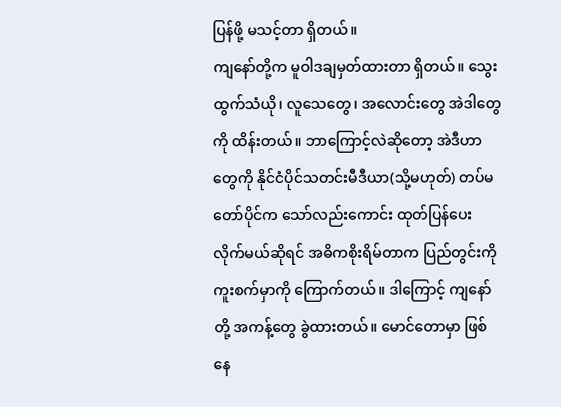ပြန်ဖို့ မသင့်တာ ရှိတယ်။
ကျနော်တို့က မူဝါဒချမှတ်ထားတာ ရှိတယ်။ သွေးထွက်သံယို၊ လူသေတွေ၊ အလောင်းတွေ အဲဒါတွေကို ထိန်းတယ်။ ဘာကြောင့်လဲဆိုတော့ အဲဒီဟာတွေကို နိုင်ငံပိုင်သတင်းမီဒီယာ(သို့မဟုတ်) တပ်မတော်ပိုင်က သော်လည်းကောင်း ထုတ်ပြန်ပေးလိုက်မယ်ဆိုရင် အဓိကစိုးရိမ်တာက ပြည်တွင်းကို ကူးစက်မှာကို ကြောက်တယ်။ ဒါကြောင့် ကျနော်တို့ အကန့်တွေ ခွဲထားတယ်။ မောင်တောမှာ ဖြစ်နေ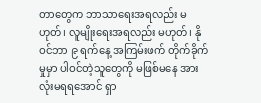တာတွေက ဘာသာရေးအရလည်း မဟုတ်၊ လူမျိုးရေးအရလည်း မဟုတ်၊ နိုဝင်ဘာ ၉ ရက်နေ့ အကြမ်းဖက် တိုက်ခိုက်မှုမှာ ပါဝင်တဲ့သူတွေကို မဖြစ်မနေ အားလုံးမရရအောင် ရှာ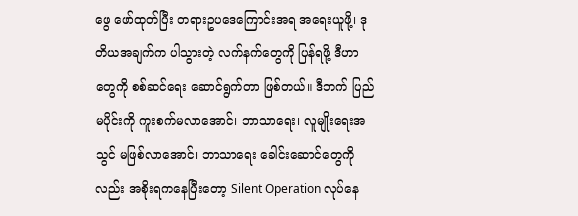ဖွေ ဖော်ထုတ်ပြီး တရားဥပဒေကြောင်းအရ အရေးယူဖို့၊ ဒုတိယအချက်က ပါသွားတဲ့ လက်နက်တွေကို ပြန်ရဖို့ ဒီဟာတွေကို စစ်ဆင်ရေး ဆောင်ရွက်တာ ဖြစ်တယ်။ ဒီဘက် ပြည်မပိုင်းကို ကူးစက်မလာအောင်၊ ဘာသာရေး၊ လူမျိုးရေးအသွင် မဖြစ်လာအောင်၊ ဘာသာရေး ခေါင်းဆောင်တွေကိုလည်း အစိုးရကနေပြီးတော့ Silent Operation လုပ်နေ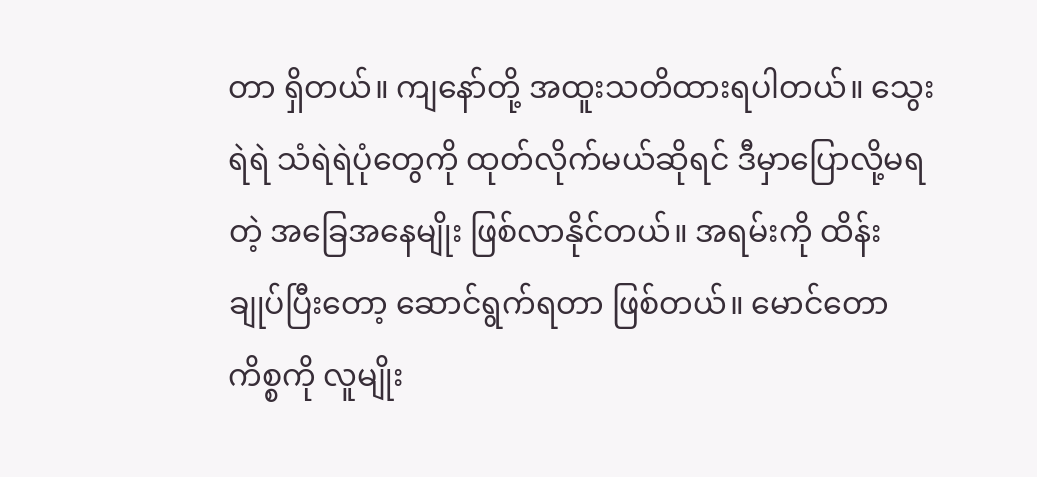တာ ရှိတယ်။ ကျနော်တို့ အထူးသတိထားရပါတယ်။ သွေးရဲရဲ သံရဲရဲပုံတွေကို ထုတ်လိုက်မယ်ဆိုရင် ဒီမှာပြောလို့မရတဲ့ အခြေအနေမျိုး ဖြစ်လာနိုင်တယ်။ အရမ်းကို ထိန်းချုပ်ပြီးတော့ ဆောင်ရွက်ရတာ ဖြစ်တယ်။ မောင်တောကိစ္စကို လူမျိုး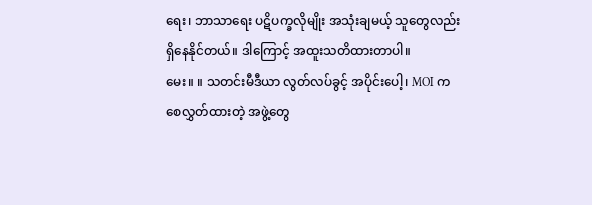ရေး၊ ဘာသာရေး ပဋိပက္ခလိုမျိုး အသုံးချမယ့် သူတွေလည်း ရှိနေနိုင်တယ်။ ဒါကြောင့် အထူးသတိထားတာပါ။
မေး။ ။ သတင်းမီဒီယာ လွတ်လပ်ခွင့် အပိုင်းပေါ့၊ MOI က စေလွှတ်ထားတဲ့ အဖွဲ့တွေ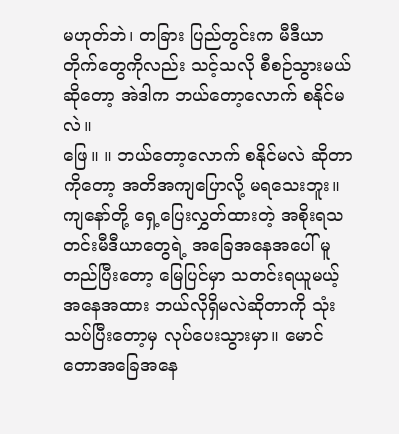မဟုတ်ဘဲ၊ တခြား ပြည်တွင်းက မီဒီယာတိုက်တွေကိုလည်း သင့်သလို စီစဉ်သွားမယ်ဆိုတော့ အဲဒါက ဘယ်တော့လောက် စနိုင်မလဲ။
ဖြေ။ ။ ဘယ်တော့လောက် စနိုင်မလဲ ဆိုတာကိုတော့ အတိအကျပြောလို့ မရသေးဘူး။ ကျနော်တို့ ရှေ့ပြေးလွှတ်ထားတဲ့ အစိုးရသတင်းမီဒီယာတွေရဲ့ အခြေအနေအပေါ် မူတည်ပြီးတော့ မြေပြင်မှာ သတင်းရယူမယ့် အနေအထား ဘယ်လိုရှိမလဲဆိုတာကို သုံးသပ်ပြီးတော့မှ လုပ်ပေးသွားမှာ။ မောင်တောအခြေအနေ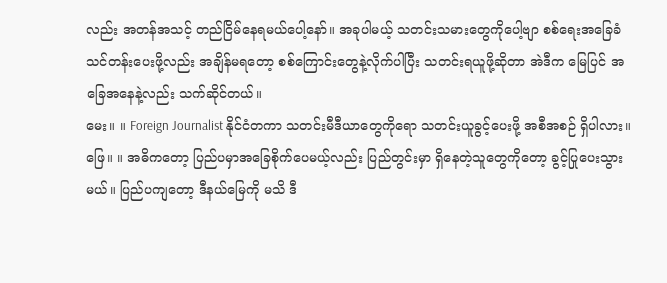လည်း အတန်အသင့် တည်ငြိမ်နေရမယ်ပေါ့နော်။ အခုပါမယ့် သတင်းသမားတွေကိုပေါ့ဗျာ စစ်ရေးအခြေခံ သင်တန်းပေးဖို့လည်း အချိန်မရတော့ စစ်ကြောင်းတွေနဲ့လိုက်ပါပြီး သတင်းရယူဖို့ဆိုတာ အဲဒီက မြေပြင် အခြေအနေနဲ့လည်း သက်ဆိုင်တယ်။
မေး။ ။ Foreign Journalist နိုင်ငံတကာ သတင်းမီဒီယာတွေကိုရော သတင်းယူခွင့်ပေးဖို့ အစီအစဉ် ရှိပါလား။
ဖြေ။ ။ အဓိကတော့ ပြည်ပမှာအခြေစိုက်ပေမယ့်လည်း ပြည်တွင်းမှာ ရှိနေတဲ့သူတွေကိုတော့ ခွင့်ပြုပေးသွားမယ်။ ပြည်ပကျတော့ ဒီနယ်မြေကို မသိ ဒီ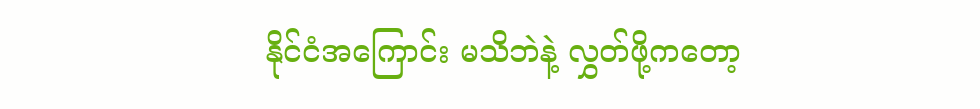နိုင်ငံအကြောင်း မသိဘဲနဲ့ လွှတ်ဖို့ကတော့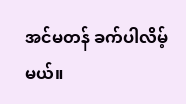အင်မတန် ခက်ပါလိမ့်မယ်။